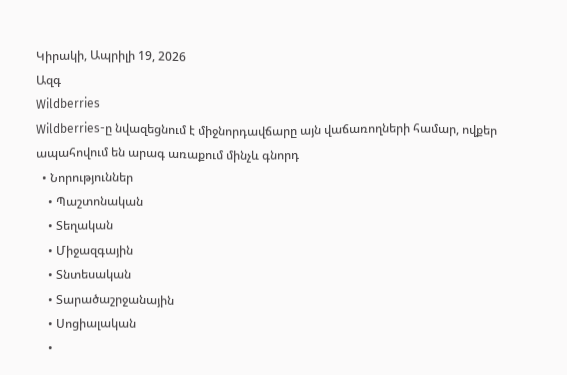Կիրակի, Ապրիլի 19, 2026
Ազգ
Wildberries
Wildberries-ը նվազեցնում է միջնորդավճարը այն վաճառողների համար, ովքեր ապահովում են արագ առաքում մինչև գնորդ
  • Նորություններ
    • Պաշտոնական
    • Տեղական
    • Միջազգային
    • Տնտեսական
    • Տարածաշրջանային
    • Սոցիալական
    •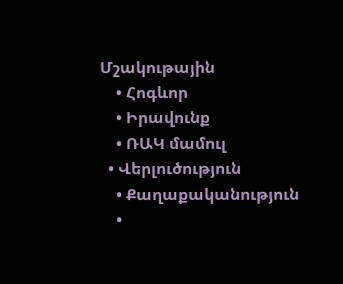Մշակութային
    • Հոգևոր
    • Իրավունք
    • ՌԱԿ մամուլ
  • Վերլուծություն
    • Քաղաքականություն
    •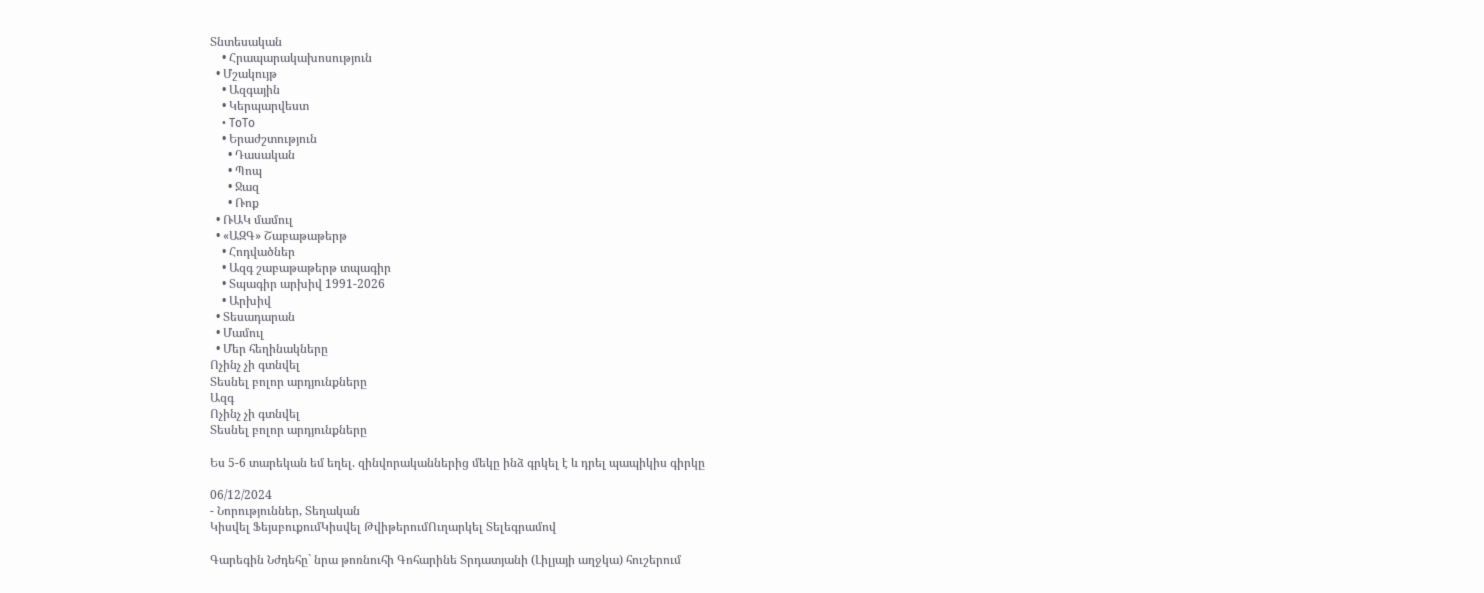Տնտեսական
    • Հրապարակախոսություն
  • Մշակույթ
    • Ազգային
    • Կերպարվեստ
    • ToTo
    • Երաժշտություն
      • Դասական
      • Պոպ
      • Ջազ
      • Ռոք
  • ՌԱԿ մամուլ
  • «ԱԶԳ» Շաբաթաթերթ
    • Հոդվածներ
    • Ազգ շաբաթաթերթ տպագիր
    • Տպագիր արխիվ 1991-2026
    • Արխիվ
  • Տեսադարան
  • Մամուլ
  • Մեր հեղինակները
Ոչինչ չի գտնվել
Տեսնել բոլոր արդյունքները
Ազգ
Ոչինչ չի գտնվել
Տեսնել բոլոր արդյունքները

Ես 5-6 տարեկան եմ եղել. զինվորականներից մեկը ինձ գրկել է և դրել պապիկիս գիրկը

06/12/2024
- Նորություններ, Տեղական
Կիսվել ՖեյսբուքումԿիսվել ԹվիթերումՈւղարկել Տելեգրամով

Գարեգին Նժդեհը` նրա թոռնուհի Գոհարինե Տրդատյանի (Լիլյայի աղջկա) հուշերում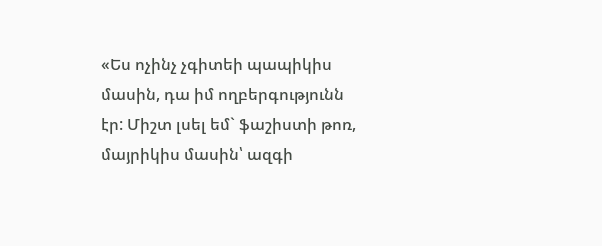«Ես ոչինչ չգիտեի պապիկիս մասին, դա իմ ողբերգությունն էր: Միշտ լսել եմ` ֆաշիստի թոռ, մայրիկիս մասին՝ ազգի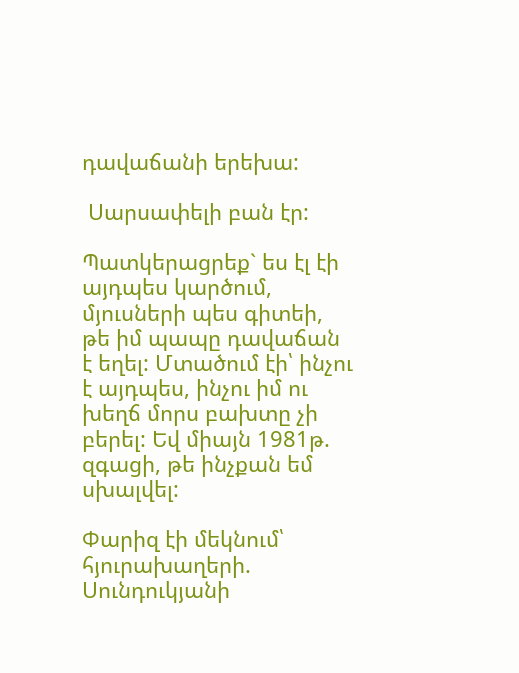դավաճանի երեխա:

 Սարսափելի բան էր:

Պատկերացրեք` ես էլ էի այդպես կարծում, մյուսների պես գիտեի, թե իմ պապը դավաճան է եղել: Մտածում էի՝ ինչու է այդպես, ինչու իմ ու խեղճ մորս բախտը չի բերել: Եվ միայն 1981թ. զգացի, թե ինչքան եմ սխալվել:

Փարիզ էի մեկնում՝ հյուրախաղերի. Սունդուկյանի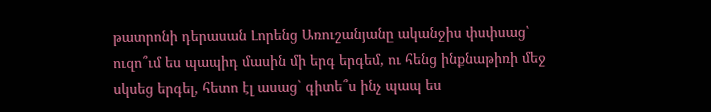թատրոնի դերասան Լորենց Առուշանյանը ականջիս փսփսաց՝ ուզո՞ւմ ես պապիդ մասին մի երգ երգեմ, ու հենց ինքնաթիռի մեջ սկսեց երգել, հետո էլ ասաց` գիտե՞ս ինչ պապ ես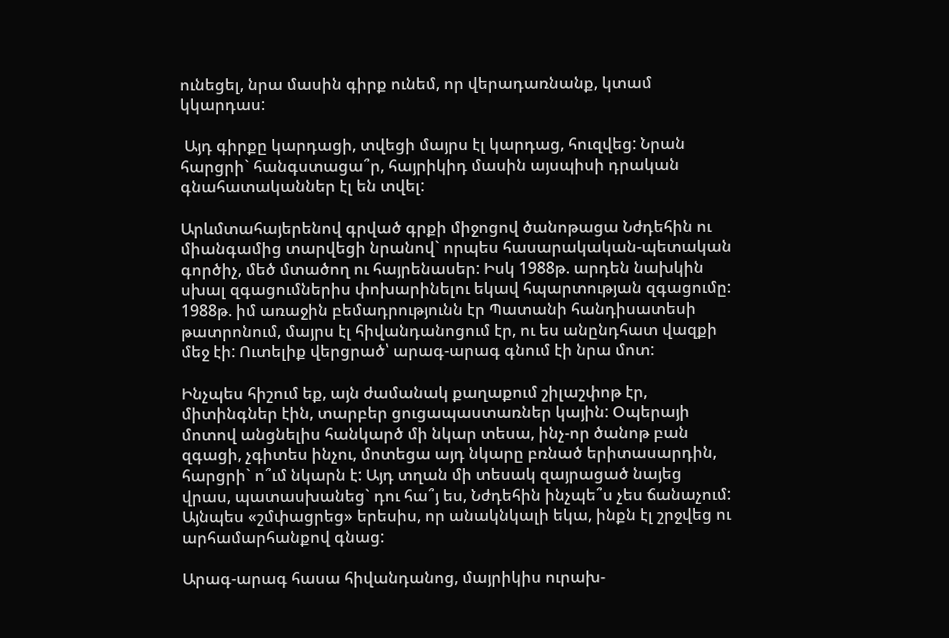ունեցել, նրա մասին գիրք ունեմ, որ վերադառնանք, կտամ կկարդաս:

 Այդ գիրքը կարդացի, տվեցի մայրս էլ կարդաց, հուզվեց: Նրան հարցրի` հանգստացա՞ր, հայրիկիդ մասին այսպիսի դրական գնահատականներ էլ են տվել:

Արևմտահայերենով գրված գրքի միջոցով ծանոթացա Նժդեհին ու միանգամից տարվեցի նրանով` որպես հասարակական-պետական գործիչ, մեծ մտածող ու հայրենասեր: Իսկ 1988թ. արդեն նախկին սխալ զգացումներիս փոխարինելու եկավ հպարտության զգացումը: 1988թ. իմ առաջին բեմադրությունն էր Պատանի հանդիսատեսի թատրոնում, մայրս էլ հիվանդանոցում էր, ու ես անընդհատ վազքի մեջ էի: Ուտելիք վերցրած՝ արագ-արագ գնում էի նրա մոտ:

Ինչպես հիշում եք, այն ժամանակ քաղաքում շիլաշփոթ էր, միտինգներ էին, տարբեր ցուցապաստառներ կային: Օպերայի մոտով անցնելիս հանկարծ մի նկար տեսա, ինչ-որ ծանոթ բան զգացի, չգիտես ինչու, մոտեցա այդ նկարը բռնած երիտասարդին, հարցրի` ո՞ւմ նկարն է: Այդ տղան մի տեսակ զայրացած նայեց վրաս, պատասխանեց` դու հա՞յ ես, Նժդեհին ինչպե՞ս չես ճանաչում: Այնպես «շմփացրեց» երեսիս, որ անակնկալի եկա, ինքն էլ շրջվեց ու արհամարհանքով գնաց:

Արագ-արագ հասա հիվանդանոց, մայրիկիս ուրախ-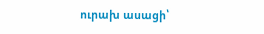ուրախ ասացի՝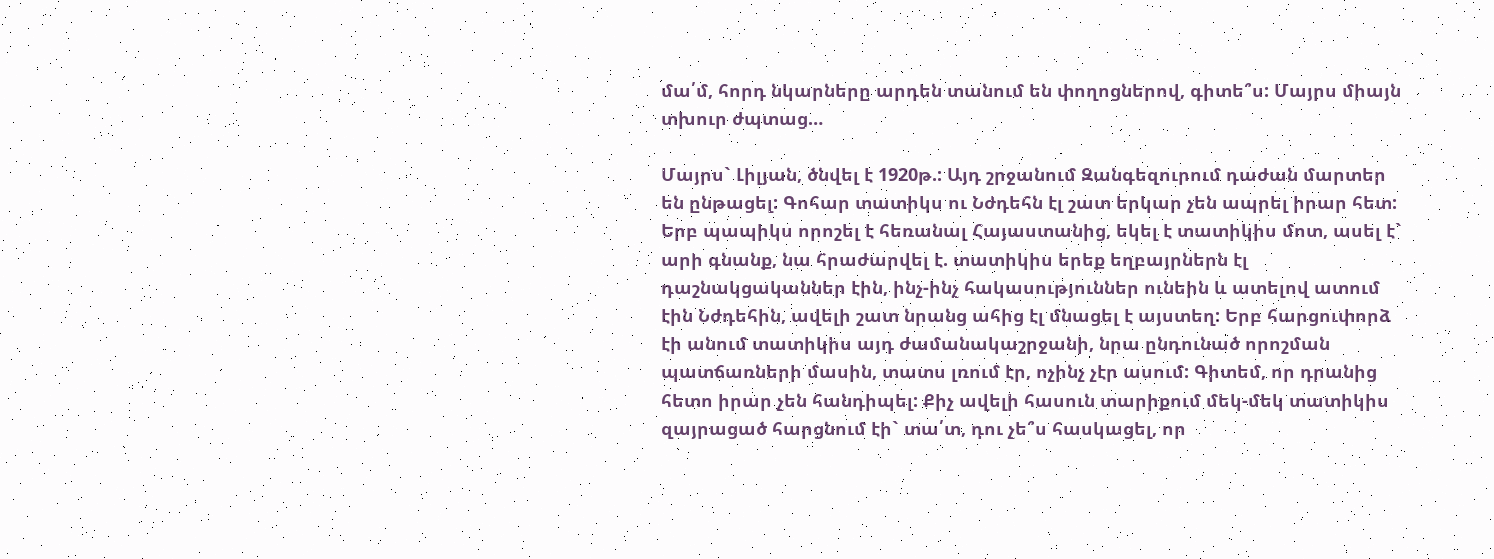մա՛մ, հորդ նկարները արդեն տանում են փողոցներով, գիտե՞ս: Մայրս միայն տխուր ժպտաց…

Մայրս` Լիլյան, ծնվել է 1920թ.: Այդ շրջանում Զանգեզուրում դաժան մարտեր են ընթացել: Գոհար տատիկս ու Նժդեհն էլ շատ երկար չեն ապրել իրար հետ: Երբ պապիկս որոշել է հեռանալ Հայաստանից, եկել է տատիկիս մոտ, ասել է` արի գնանք, նա հրաժարվել է. տատիկիս երեք եղբայրներն էլ դաշնակցականներ էին, ինչ-ինչ հակասություններ ունեին և ատելով ատում էին Նժդեհին, ավելի շատ նրանց ահից էլ մնացել է այստեղ: Երբ հարցուփորձ էի անում տատիկիս այդ ժամանակաշրջանի, նրա ընդունած որոշման պատճառների մասին, տատս լռում էր, ոչինչ չէր ասում: Գիտեմ, որ դրանից հետո իրար չեն հանդիպել: Քիչ ավելի հասուն տարիքում մեկ-մեկ տատիկիս զայրացած հարցնում էի` տա՛տ, դու չե՞ս հասկացել, որ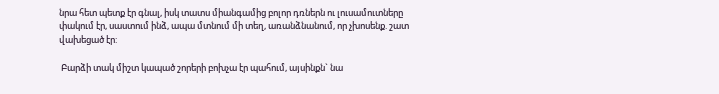նրա հետ պետք էր գնալ, իսկ տատս միանգամից բոլոր դռներն ու լուսամուտները փակում էր, սաստում ինձ, ապա մտնում մի տեղ, առանձնանում, որ չխոսենք. շատ  վախեցած էր:

 Բարձի տակ միշտ կապած շորերի բոխչա էր պահում, այսինքն` նա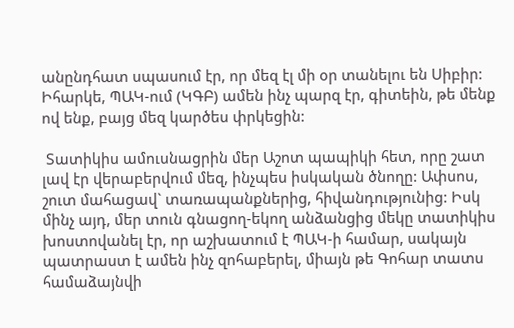անընդհատ սպասում էր, որ մեզ էլ մի օր տանելու են Սիբիր: Իհարկե, ՊԱԿ-ում (ԿԳԲ) ամեն ինչ պարզ էր, գիտեին, թե մենք ով ենք, բայց մեզ կարծես փրկեցին:

 Տատիկիս ամուսնացրին մեր Աշոտ պապիկի հետ, որը շատ լավ էր վերաբերվում մեզ, ինչպես իսկական ծնողը: Ափսոս, շուտ մահացավ` տառապանքներից, հիվանդությունից: Իսկ մինչ այդ, մեր տուն գնացող-եկող անձանցից մեկը տատիկիս խոստովանել էր, որ աշխատում է ՊԱԿ-ի համար, սակայն պատրաստ է ամեն ինչ զոհաբերել, միայն թե Գոհար տատս համաձայնվի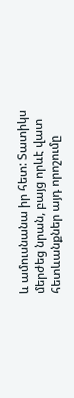և ամուսնանա իր հետ: Տատիկս մերժեց նրան, բայց որևէ վատ հետևանքներ այդ որոշումը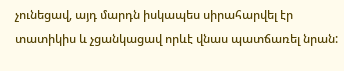չունեցավ, այդ մարդն իսկապես սիրահարվել էր տատիկիս և չցանկացավ որևէ վնաս պատճառել նրան: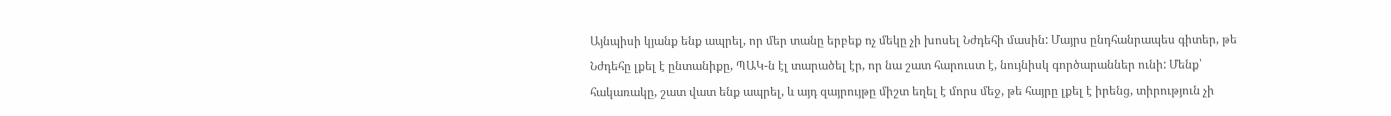Այնպիսի կյանք ենք ապրել, որ մեր տանը երբեք ոչ մեկը չի խոսել Նժդեհի մասին: Մայրս ընդհանրապես գիտեր, թե Նժդեհը լքել է ընտանիքը, ՊԱԿ-ն էլ տարածել էր, որ նա շատ հարուստ է, նույնիսկ գործարաններ ունի: Մենք՝ հակառակը, շատ վատ ենք ապրել, և այդ զայրույթը միշտ եղել է մորս մեջ, թե հայրը լքել է իրենց, տիրություն չի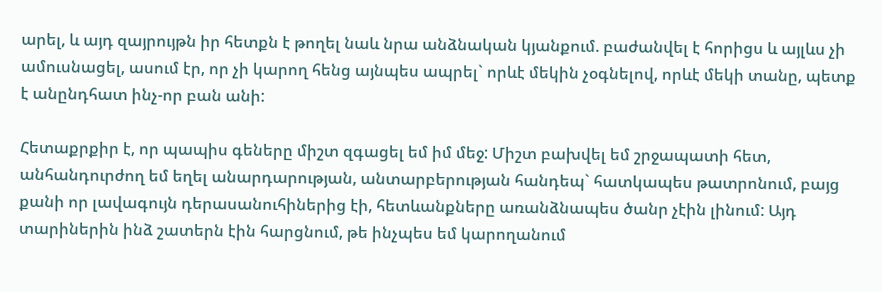արել, և այդ զայրույթն իր հետքն է թողել նաև նրա անձնական կյանքում. բաժանվել է հորիցս և այլևս չի ամուսնացել, ասում էր, որ չի կարող հենց այնպես ապրել` որևէ մեկին չօգնելով, որևէ մեկի տանը, պետք է անընդհատ ինչ-որ բան անի:

Հետաքրքիր է, որ պապիս գեները միշտ զգացել եմ իմ մեջ: Միշտ բախվել եմ շրջապատի հետ, անհանդուրժող եմ եղել անարդարության, անտարբերության հանդեպ` հատկապես թատրոնում, բայց քանի որ լավագույն դերասանուհիներից էի, հետևանքները առանձնապես ծանր չէին լինում: Այդ տարիներին ինձ շատերն էին հարցնում, թե ինչպես եմ կարողանում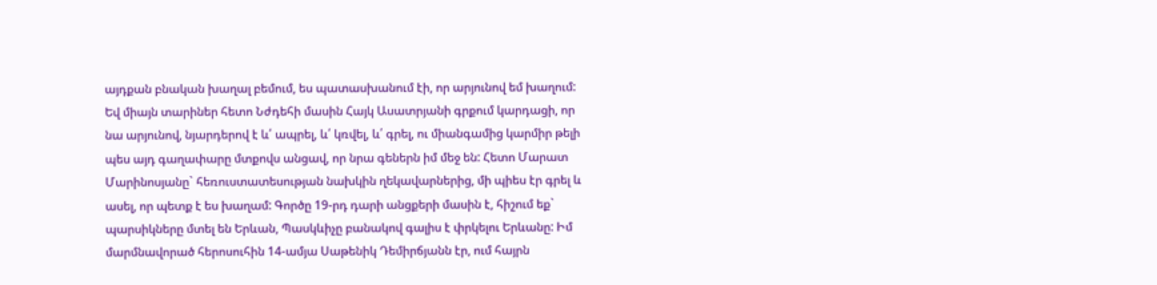այդքան բնական խաղալ բեմում, ես պատասխանում էի, որ արյունով եմ խաղում: Եվ միայն տարիներ հետո Նժդեհի մասին Հայկ Ասատրյանի գրքում կարդացի, որ նա արյունով, նյարդերով է և՛ ապրել, և՛ կռվել, և՛ գրել, ու միանգամից կարմիր թելի պես այդ գաղափարը մտքովս անցավ, որ նրա գեներն իմ մեջ են: Հետո Մարատ Մարինոսյանը` հեռուստատեսության նախկին ղեկավարներից, մի պիես էր գրել և ասել, որ պետք է ես խաղամ: Գործը 19-րդ դարի անցքերի մասին է, հիշում եք` պարսիկները մտել են Երևան, Պասկևիչը բանակով գալիս է փրկելու Երևանը: Իմ մարմնավորած հերոսուհին 14-ամյա Սաթենիկ Դեմիրճյանն էր, ում հայրն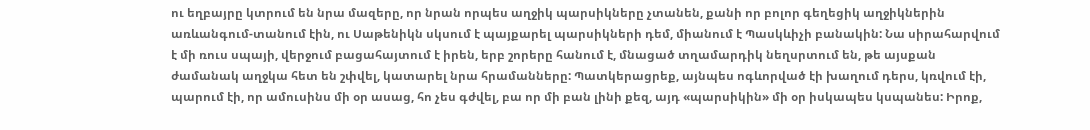ու եղբայրը կտրում են նրա մազերը, որ նրան որպես աղջիկ պարսիկները չտանեն, քանի որ բոլոր գեղեցիկ աղջիկներին առևանգում-տանում էին, ու Սաթենիկն սկսում է պայքարել պարսիկների դեմ, միանում է Պասկևիչի բանակին: Նա սիրահարվում է մի ռուս սպայի, վերջում բացահայտում է իրեն, երբ շորերը հանում է, մնացած տղամարդիկ նեղսրտում են, թե այսքան ժամանակ աղջկա հետ են շփվել, կատարել նրա հրամանները: Պատկերացրեք, այնպես ոգևորված էի խաղում դերս, կռվում էի, պարում էի, որ ամուսինս մի օր ասաց, հո չես գժվել, բա որ մի բան լինի քեզ, այդ «պարսիկին» մի օր իսկապես կսպանես: Իրոք,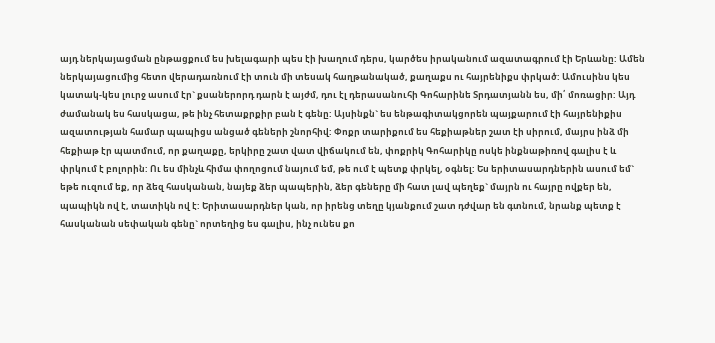այդ ներկայացման ընթացքում ես խելագարի պես էի խաղում դերս, կարծես իրականում ազատագրում էի Երևանը: Ամեն ներկայացումից հետո վերադառնում էի տուն մի տեսակ հաղթանակած, քաղաքս ու հայրենիքս փրկած: Ամուսինս կես կատակ-կես լուրջ ասում էր` քսաներորդ դարն է այժմ, դու էլ դերասանուհի Գոհարինե Տրդատյանն ես, մի՛ մոռացիր: Այդ ժամանակ ես հասկացա, թե ինչ հետաքրքիր բան է գենը: Այսինքն` ես ենթագիտակցորեն պայքարում էի հայրենիքիս ազատության համար պապիցս անցած գեների շնորհիվ: Փոքր տարիքում ես հեքիաթներ շատ էի սիրում, մայրս ինձ մի հեքիաթ էր պատմում, որ քաղաքը, երկիրը շատ վատ վիճակում են, փոքրիկ Գոհարիկը ոսկե ինքնաթիռով գալիս է և փրկում է բոլորին: Ու ես մինչև հիմա փողոցում նայում եմ, թե ում է պետք փրկել, օգնել: Ես երիտասարդներին ասում եմ` եթե ուզում եք, որ ձեզ հասկանան, նայեք ձեր պապերին, ձեր գեները մի հատ լավ պեղեք` մայրն ու հայրը ովքեր են, պապիկն ով է, տատիկն ով է: Երիտասարդներ կան, որ իրենց տեղը կյանքում շատ դժվար են գտնում, նրանք պետք է հասկանան սեփական գենը` որտեղից ես գալիս, ինչ ունես քո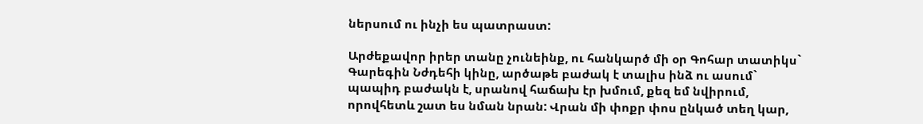ներսում ու ինչի ես պատրաստ:

Արժեքավոր իրեր տանը չունեինք, ու հանկարծ մի օր Գոհար տատիկս` Գարեգին Նժդեհի կինը, արծաթե բաժակ է տալիս ինձ ու ասում` պապիդ բաժակն է, սրանով հաճախ էր խմում, քեզ եմ նվիրում, որովհետև շատ ես նման նրան: Վրան մի փոքր փոս ընկած տեղ կար,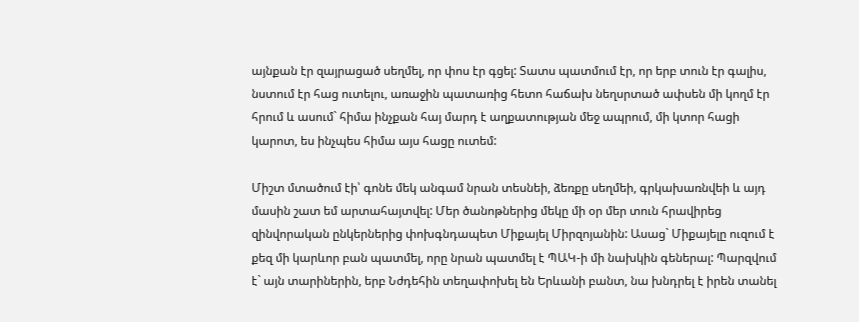այնքան էր զայրացած սեղմել, որ փոս էր գցել: Տատս պատմում էր, որ երբ տուն էր գալիս, նստում էր հաց ուտելու, առաջին պատառից հետո հաճախ նեղսրտած ափսեն մի կողմ էր հրում և ասում` հիմա ինչքան հայ մարդ է աղքատության մեջ ապրում, մի կտոր հացի կարոտ, ես ինչպես հիմա այս հացը ուտեմ:

Միշտ մտածում էի՝ գոնե մեկ անգամ նրան տեսնեի, ձեռքը սեղմեի, գրկախառնվեի և այդ մասին շատ եմ արտահայտվել: Մեր ծանոթներից մեկը մի օր մեր տուն հրավիրեց զինվորական ընկերներից փոխգնդապետ Միքայել Միրզոյանին: Ասաց` Միքայելը ուզում է քեզ մի կարևոր բան պատմել, որը նրան պատմել է ՊԱԿ-ի մի նախկին գեներալ: Պարզվում է` այն տարիներին, երբ Նժդեհին տեղափոխել են Երևանի բանտ, նա խնդրել է իրեն տանել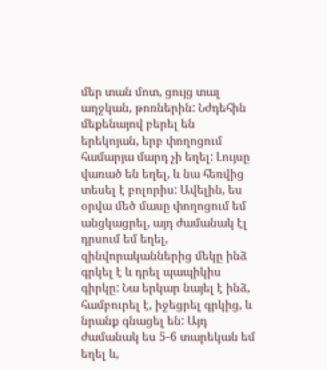մեր տան մոտ, ցույց տալ աղջկան, թոռներին: Նժդեհին մեքենայով բերել են երեկոյան, երբ փողոցում համարյա մարդ չի եղել: Լույսը վառած են եղել, և նա հեռվից տեսել է բոլորիս: Ավելին, ես օրվա մեծ մասը փողոցում եմ անցկացրել, այդ ժամանակ էլ դրսում եմ եղել, զինվորականներից մեկը ինձ գրկել է և դրել պապիկիս գիրկը: Նա երկար նայել է ինձ, համբուրել է, իջեցրել գրկից, և նրանք գնացել են: Այդ ժամանակ ես 5-6 տարեկան եմ եղել և,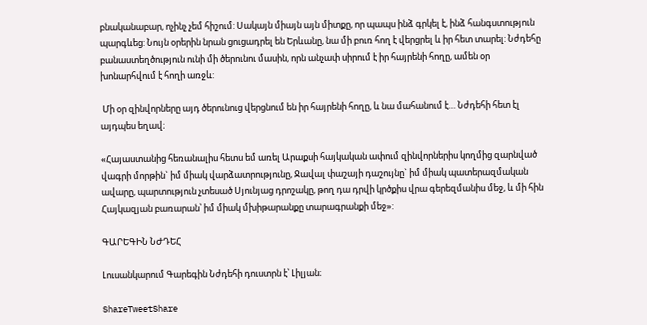բնականաբար, ոչինչ չեմ հիշում: Սակայն միայն այն միտքը, որ պապս ինձ գրկել է, ինձ հանգստություն պարգևեց: Նույն օրերին նրան ցուցադրել են Երևանը, նա մի բուռ հող է վերցրել և իր հետ տարել: Նժդեհը բանաստեղծություն ունի մի ծերունու մասին, որն անչափ սիրում է իր հայրենի հողը, ամեն օր խոնարհվում է հողի առջև:

 Մի օր զինվորները այդ ծերունուց վերցնում են իր հայրենի հողը, և նա մահանում է… Նժդեհի հետ էլ այդպես եղավ։

«Հայաստանից հեռանալիս հետս եմ առել Արաքսի հայկական ափում զինվորներիս կողմից զարնված վագրի մորթին` իմ միակ վարձատրությունը, Ջավալ փաշայի դաշույնը` իմ միակ պատերազմական ավարը, պարտություն չտեսած Սյունյաց դրոշակը, թող դա դրվի կրծքիս վրա գերեզմանիս մեջ, և մի հին Հայկազյան բառարան՝ իմ միակ մխիթարանքը տարագրանքի մեջ»:

ԳԱՐԵԳԻՆ ՆԺԴԵՀ

Լուսանկարում Գարեգին Նժդեհի դուստրն է՝ Լիլյան։

ShareTweetShare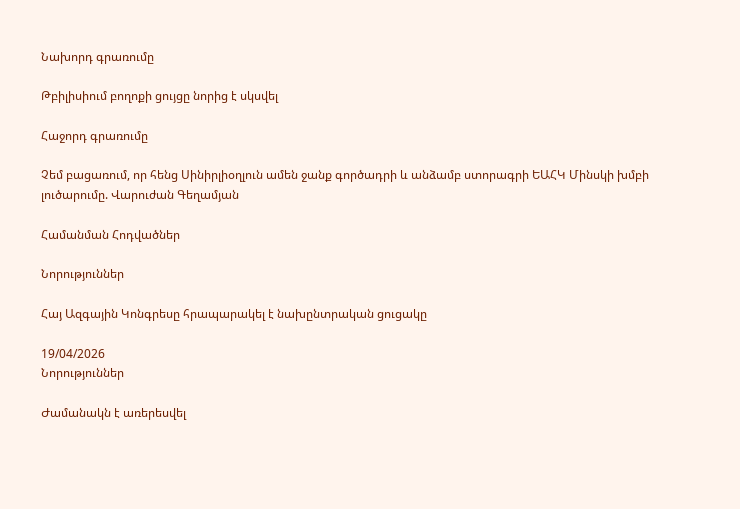Նախորդ գրառումը

Թբիլիսիում բողոքի ցույցը նորից է սկսվել

Հաջորդ գրառումը

Չեմ բացառում, որ հենց Սինիրլիօղլուն ամեն ջանք գործադրի և անձամբ ստորագրի ԵԱՀԿ Մինսկի խմբի լուծարումը. Վարուժան Գեղամյան

Համանման Հոդվածներ

Նորություններ

Հայ Ազգային Կոնգրեսը հրապարակել է նախընտրական ցուցակը

19/04/2026
Նորություններ

Ժամանակն է առերեսվել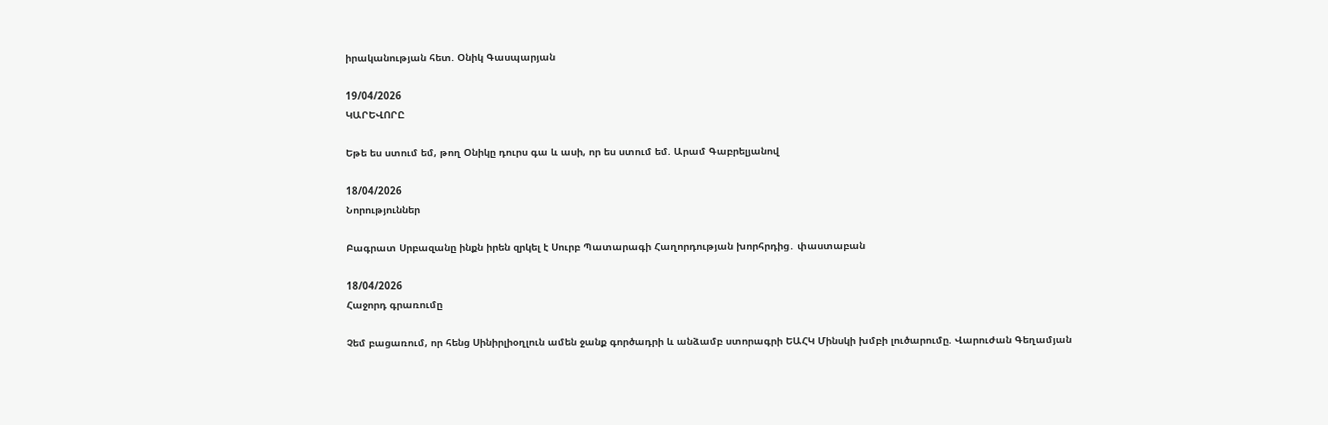իրականության հետ. Օնիկ Գասպարյան

19/04/2026
ԿԱՐԵՎՈՐԸ

Եթե ես ստում եմ, թող Օնիկը դուրս գա և ասի, որ ես ստում եմ. Արամ Գաբրելյանով

18/04/2026
Նորություններ

Բագրատ Սրբազանը ինքն իրեն զրկել է Սուրբ Պատարագի Հաղորդության խորհրդից․ փաստաբան

18/04/2026
Հաջորդ գրառումը

Չեմ բացառում, որ հենց Սինիրլիօղլուն ամեն ջանք գործադրի և անձամբ ստորագրի ԵԱՀԿ Մինսկի խմբի լուծարումը. Վարուժան Գեղամյան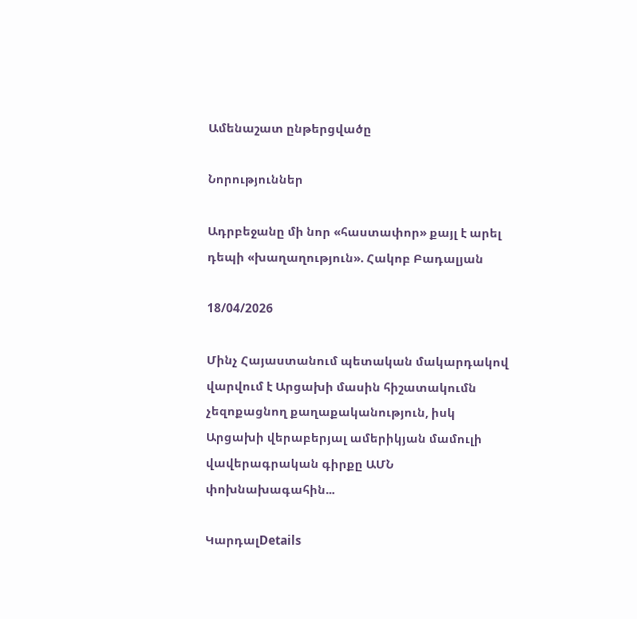Ամենաշատ ընթերցվածը

Նորություններ

Ադրբեջանը մի նոր «հաստափոր» քայլ է արել դեպի «խաղաղություն». Հակոբ Բադալյան

18/04/2026

Մինչ Հայաստանում պետական մակարդակով վարվում է Արցախի մասին հիշատակումն չեզոքացնող քաղաքականություն, իսկ Արցախի վերաբերյալ ամերիկյան մամուլի վավերագրական գիրքը ԱՄՆ փոխնախագահին...

ԿարդալDetails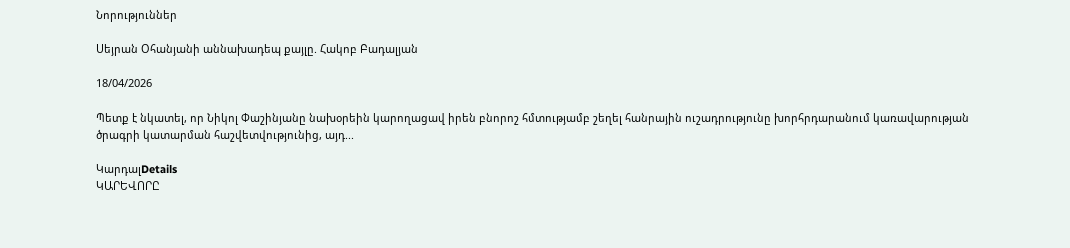Նորություններ

Սեյրան Օհանյանի աննախադեպ քայլը. Հակոբ Բադալյան

18/04/2026

Պետք է նկատել, որ Նիկոլ Փաշինյանը նախօրեին կարողացավ իրեն բնորոշ հմտությամբ շեղել հանրային ուշադրությունը խորհրդարանում կառավարության ծրագրի կատարման հաշվետվությունից, այդ...

ԿարդալDetails
ԿԱՐԵՎՈՐԸ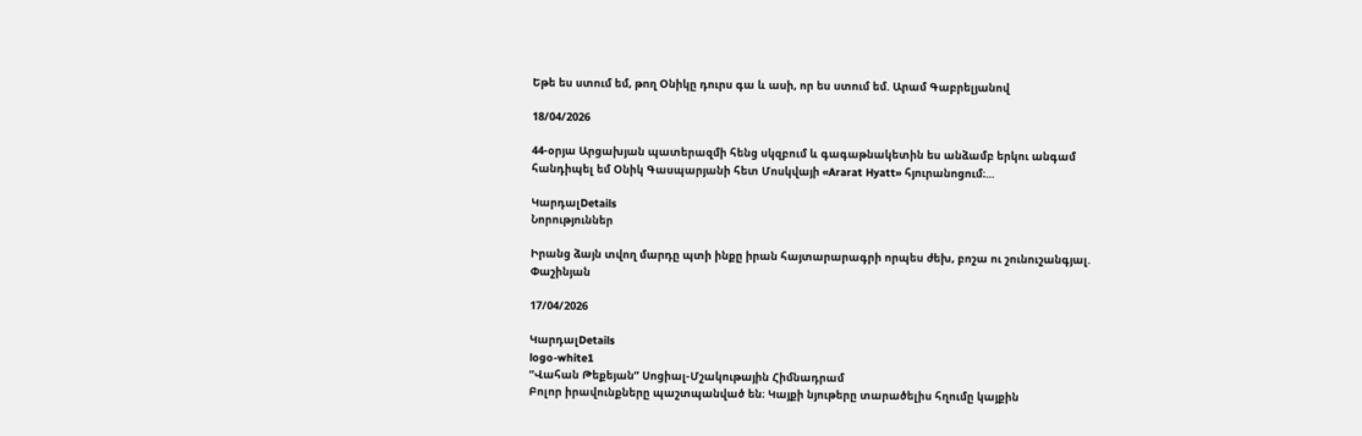Եթե ես ստում եմ, թող Օնիկը դուրս գա և ասի, որ ես ստում եմ. Արամ Գաբրելյանով

18/04/2026

44-օրյա Արցախյան պատերազմի հենց սկզբում և գագաթնակետին ես անձամբ երկու անգամ հանդիպել եմ Օնիկ Գասպարյանի հետ Մոսկվայի «Ararat Hyatt» հյուրանոցում։...

ԿարդալDetails
Նորություններ

Իրանց ձայն տվող մարդը պտի ինքը իրան հայտարարագրի որպես ժեխ, բոշա ու շունուշանգյալ. Փաշինյան

17/04/2026

ԿարդալDetails
logo-white1
“Վահան Թեքեյան” Սոցիալ-Մշակութային Հիմնադրամ
Բոլոր իրավունքները պաշտպանված են։ Կայքի նյութերը տարածելիս հղումը կայքին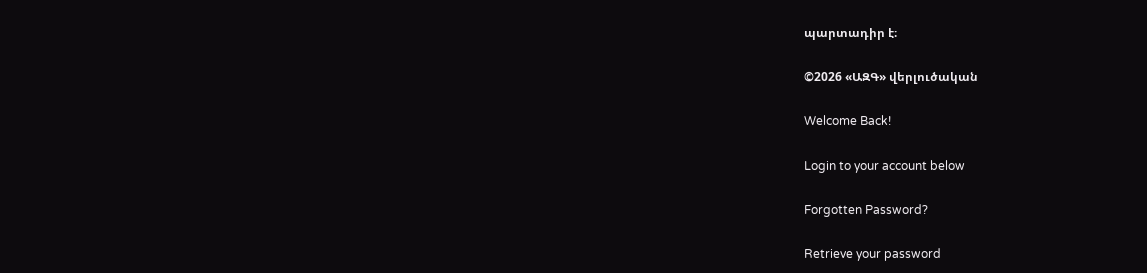պարտադիր է։

©2026 «ԱԶԳ» վերլուծական

Welcome Back!

Login to your account below

Forgotten Password?

Retrieve your password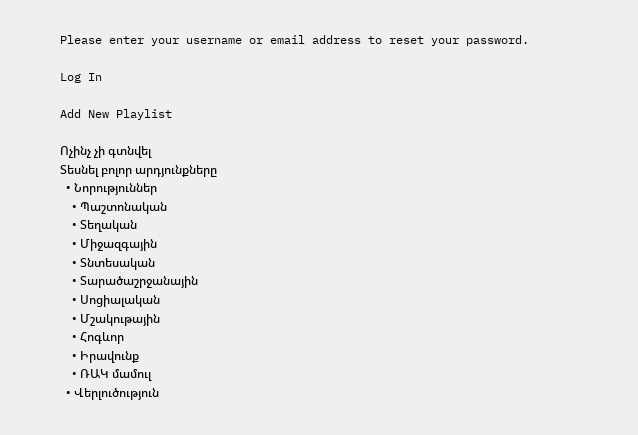Please enter your username or email address to reset your password.

Log In

Add New Playlist

Ոչինչ չի գտնվել
Տեսնել բոլոր արդյունքները
  • Նորություններ
    • Պաշտոնական
    • Տեղական
    • Միջազգային
    • Տնտեսական
    • Տարածաշրջանային
    • Սոցիալական
    • Մշակութային
    • Հոգևոր
    • Իրավունք
    • ՌԱԿ մամուլ
  • Վերլուծություն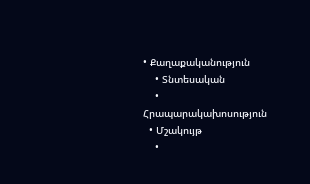• Քաղաքականություն
    • Տնտեսական
    • Հրապարակախոսություն
  • Մշակույթ
    •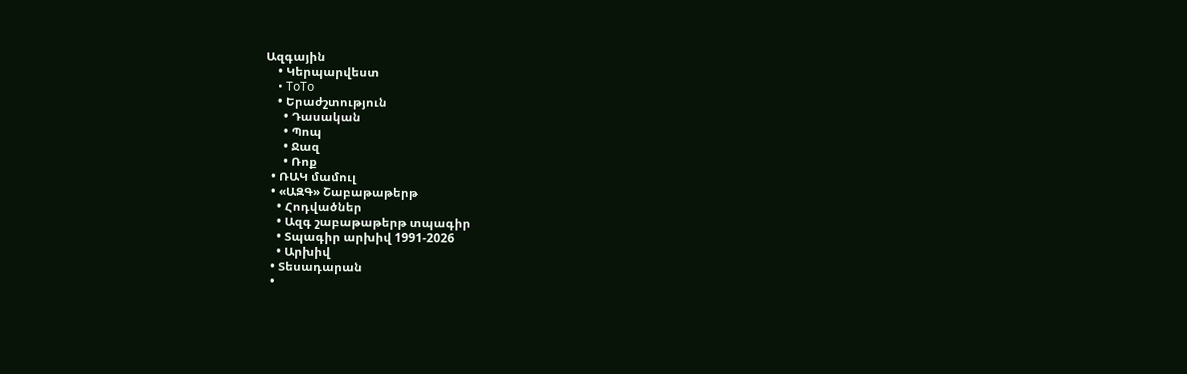Ազգային
    • Կերպարվեստ
    • ToTo
    • Երաժշտություն
      • Դասական
      • Պոպ
      • Ջազ
      • Ռոք
  • ՌԱԿ մամուլ
  • «ԱԶԳ» Շաբաթաթերթ
    • Հոդվածներ
    • Ազգ շաբաթաթերթ տպագիր
    • Տպագիր արխիվ 1991-2026
    • Արխիվ
  • Տեսադարան
  •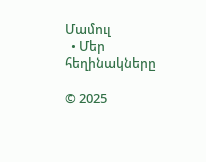Մամուլ
  • Մեր հեղինակները

© 2025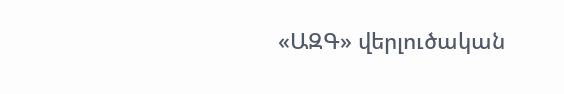«ԱԶԳ» վերլուծական